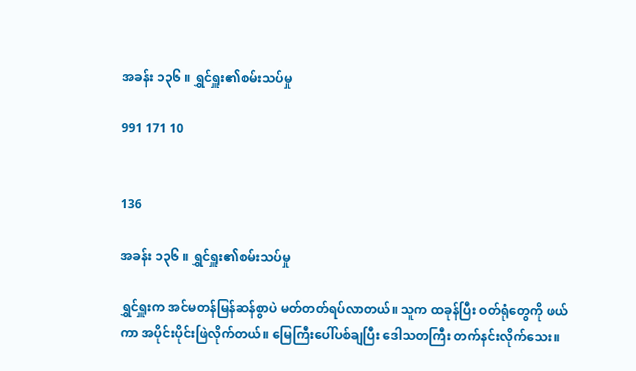အခန်း ၁၃၆ ။ ရွှင်ရှူး၏စမ်းသပ်မှု

991 171 10


136

အခန်း ၁၃၆ ။ ရွှင်ရှူး၏စမ်းသပ်မှု

ရွှင်ရှူးက အင်မတန်မြန်ဆန်စွာပဲ မတ်တတ်ရပ်လာတယ်။ သူက ထခုန်ပြီး ဝတ်ရုံတွေကို ဖယ်ကာ အပိုင်းပိုင်း‌ဖြဲလိုက်တယ်။ မြေကြီးပေါ်ပစ်ချပြီး ဒေါသတကြီး တက်နင်းလိုက်သေး။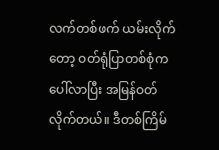လက်တစ်ဖက် ယမ်းလိုက်တော့ ဝတ်ရုံပြာတစ်စုံက ပေါ်လာပြီး အမြန်ဝတ်လိုက်တယ်။ ဒီတစ်ကြိမ်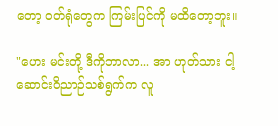တော့ ဝတ်ရုံတွေက ကြမ်းပြင်ကို မထိတော့ဘူး။

"ဟေး မင်းတို့ ဒီကိုဘာလာ... အာ ဟုတ်သား ငါ့ဆောင်းဝိညာဉ်သစ်ရွက်က လူ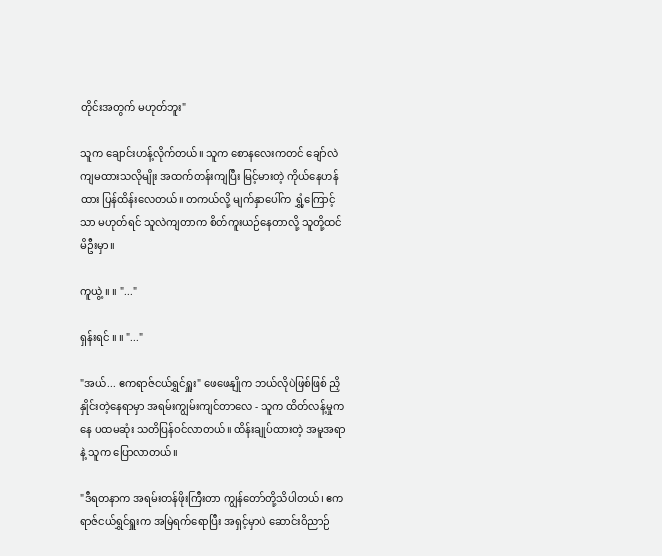တိုင်းအတွက် မဟုတ်ဘူး"

သူက ချောင်းဟန့်လိုက်တယ်။ သူက စောနလေးကတင် ချော်လဲကျမထားသလိုမျိုး အထက်တန်းကျပြီး မြင့်မားတဲ့ ကိုယ်နေဟန်ထား ပြန်ထိန်း‌လေတယ်။ တကယ်လို့ မျက်နှာပေါ်က ရွှံ့ကြောင့်သာ မဟုတ်ရင် သူလဲကျတာက စိတ်ကူးယဉ်နေတာလို့ သူတို့ထင်မိဦးမှာ။

ကူယွဲ့ ။ ။ "..."

ရှန်းရင် ။ ။ "..."

"အယ်... ဧကရာဇ်ငယ်ရွှင်ရှူး" ဖေဖေနျိုက ဘယ်လိုပဲဖြစ်ဖြစ် ညှိနှိုင်းတဲ့နေရာမှာ အရမ်းကျွမ်းကျင်တာလေ - သူက ထိတ်လန့်မှုကနေ ပထမဆုံး သတိပြန်ဝင်လာတယ်။ ထိန်းချုပ်ထားတဲ့ အမူအရာနဲ့ သူက ပြောလာတယ်။

"ဒီရတနာက အရမ်းတန်ဖိုးကြီးတာ ကျွန်တော်တို့သိပါတယ်၊ ဧကရာဇ်ငယ်ရွှင်ရှူးက အမြဲရက်ရောပြီး အရှင့်မှာပဲ ဆောင်းဝိညာဉ်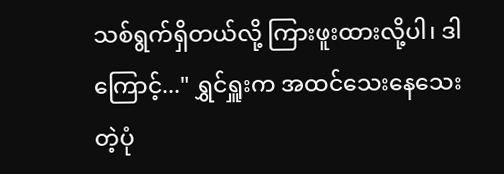သစ်ရွက်ရှိတယ်လို့ ကြားဖူးထားလို့ပါ၊ ဒါကြောင့်..." ရွှင်ရှူးက အထင်သေးနေသေးတဲ့ပုံ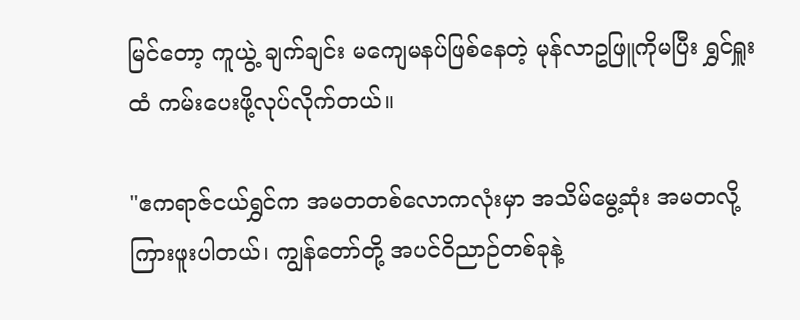မြင်တော့ ကူယွဲ့ ချက်ချင်း မကျေမနပ်ဖြစ်နေတဲ့ မုန်လာဥဖြူကိုမပြီး ရွှင်ရှူးထံ ကမ်းပေးဖို့လုပ်လိုက်တယ်။

"ဧကရာဇ်ငယ်ရွှင်က အမတတစ်လောကလုံးမှာ အသိမ်မွေ့ဆုံး အမတလို့ကြားဖူးပါတယ်၊ ကျွန်တော်တို့ အပင်ဝိညာဉ်တစ်ခုနဲ့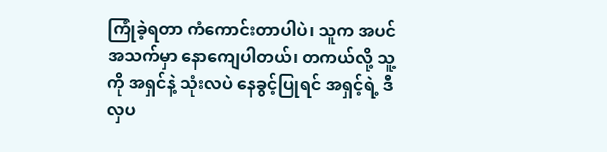ကြုံခဲ့ရတာ ကံကောင်းတာပါပဲ၊ သူက အပင်အသက်မှာ နောကျေပါတယ်၊ တကယ်လို့ သူ့ကို အရှင်နဲ့ သုံးလပဲ နေခွင့်ပြုရင် အရှင့်ရဲ့ ဒီလှပ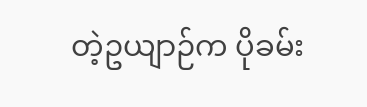တဲ့ဥယျာဉ်က ပိုခမ်း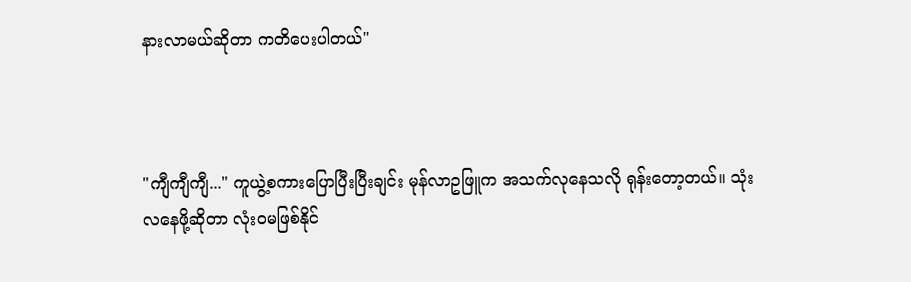နားလာမယ်ဆိုတာ ကတိပေးပါတယ်"



"ကျီကျီကျီ..." ကူယွဲ့စကားပြောပြီးပြီးချင်း မုန်လာဥဖြူက အသက်လု‌နေသလို ရုန်းတော့တယ်။ သုံးလနေဖို့ဆိုတာ လုံးဝမဖြစ်နိုင်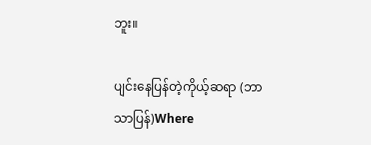ဘူး။

ပျင်းနေပြန်တဲ့ကိုယ့်ဆရာ (ဘာသာပြန်)Where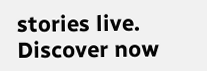stories live. Discover now